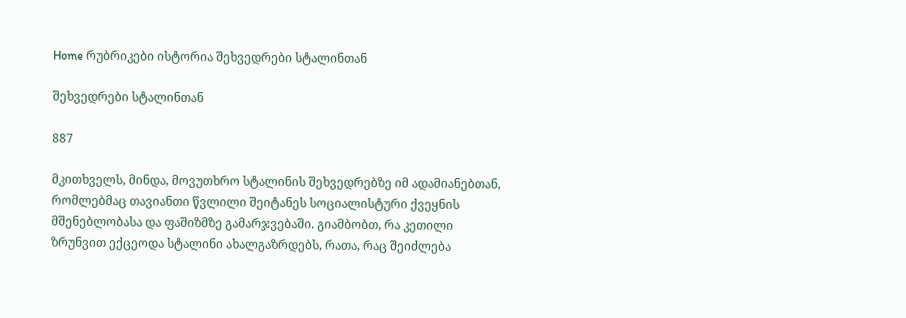Home რუბრიკები ისტორია შეხვედრები სტალინთან

შეხვედრები სტალინთან

887

მკითხველს, მინდა, მოვუთხრო სტალინის შეხვედრებზე იმ ადამიანებთან, რომლებმაც თავიანთი წვლილი შეიტანეს სოციალისტური ქვეყნის მშენებლობასა და ფაშიზმზე გამარჯვებაში. გიამბობთ, რა კეთილი ზრუნვით ექცეოდა სტალინი ახალგაზრდებს, რათა, რაც შეიძლება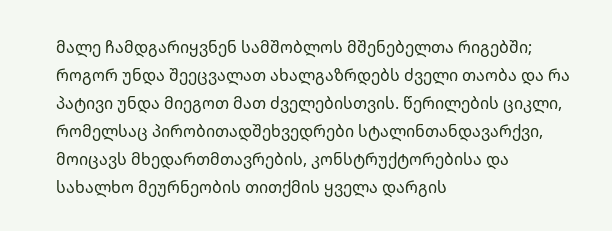მალე ჩამდგარიყვნენ სამშობლოს მშენებელთა რიგებში; როგორ უნდა შეეცვალათ ახალგაზრდებს ძველი თაობა და რა პატივი უნდა მიეგოთ მათ ძველებისთვის. წერილების ციკლი, რომელსაც პირობითადშეხვედრები სტალინთანდავარქვი, მოიცავს მხედართმთავრების, კონსტრუქტორებისა და სახალხო მეურნეობის თითქმის ყველა დარგის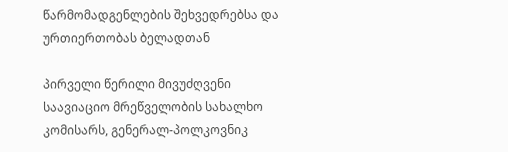წარმომადგენლების შეხვედრებსა და ურთიერთობას ბელადთან

პირველი წერილი მივუძღვენი საავიაციო მრეწველობის სახალხო კომისარს, გენერალ-პოლკოვნიკ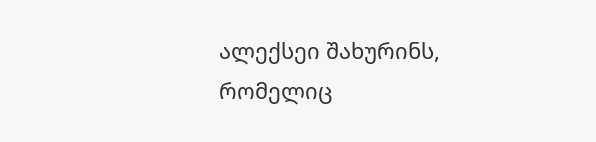ალექსეი შახურინს, რომელიც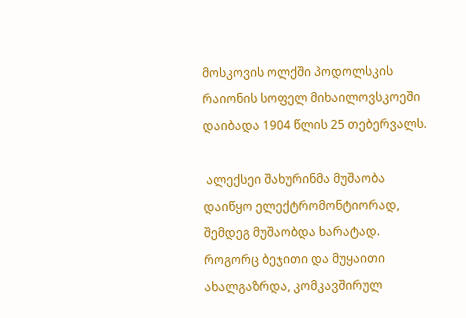მოსკოვის ოლქში პოდოლსკის რაიონის სოფელ მიხაილოვსკოეში დაიბადა 1904 წლის 25 თებერვალს.

 ალექსეი შახურინმა მუშაობა დაიწყო ელექტრომონტიორად, შემდეგ მუშაობდა ხარატად. როგორც ბეჯითი და მუყაითი ახალგაზრდა, კომკავშირულ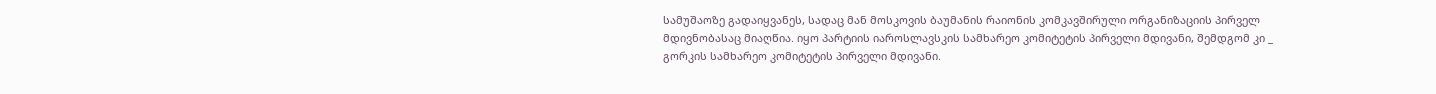სამუშაოზე გადაიყვანეს, სადაც მან მოსკოვის ბაუმანის რაიონის კომკავშირული ორგანიზაციის პირველ მდივნობასაც მიაღწია. იყო პარტიის იაროსლავსკის სამხარეო კომიტეტის პირველი მდივანი, შემდგომ კი _ გორკის სამხარეო კომიტეტის პირველი მდივანი.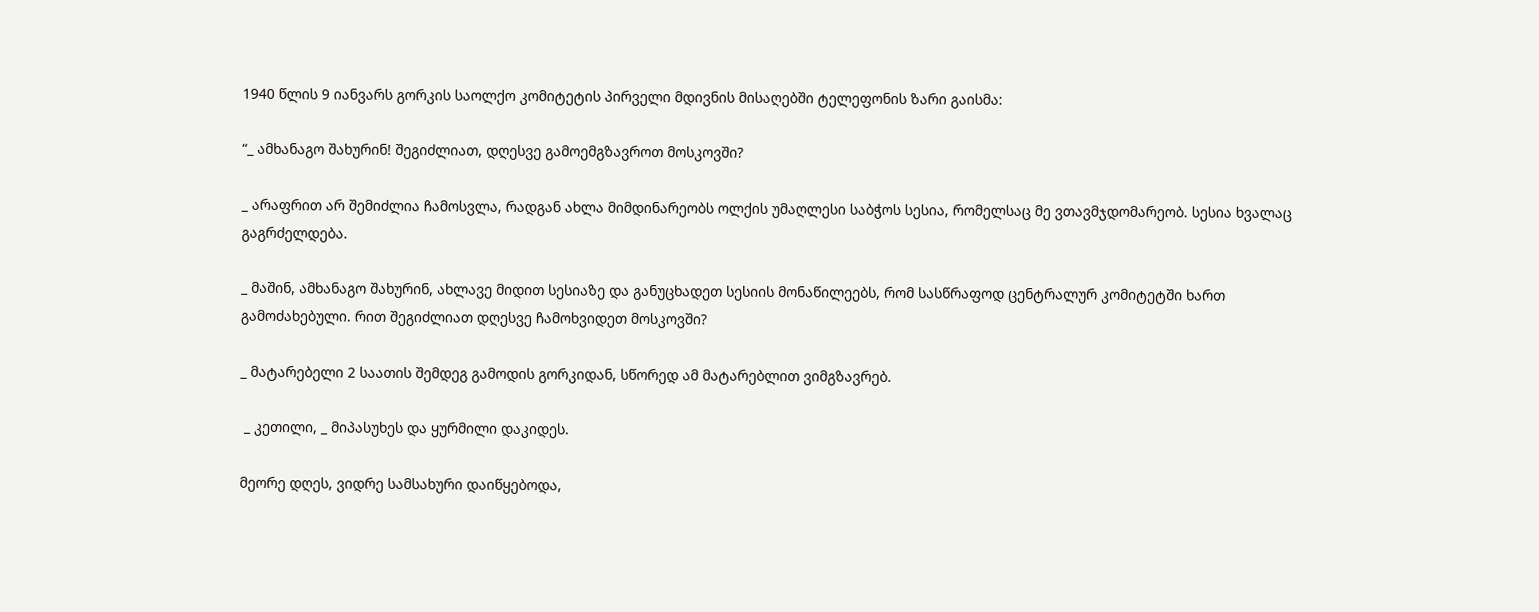1940 წლის 9 იანვარს გორკის საოლქო კომიტეტის პირველი მდივნის მისაღებში ტელეფონის ზარი გაისმა:

“_ ამხანაგო შახურინ! შეგიძლიათ, დღესვე გამოემგზავროთ მოსკოვში?

_ არაფრით არ შემიძლია ჩამოსვლა, რადგან ახლა მიმდინარეობს ოლქის უმაღლესი საბჭოს სესია, რომელსაც მე ვთავმჯდომარეობ. სესია ხვალაც გაგრძელდება.

_ მაშინ, ამხანაგო შახურინ, ახლავე მიდით სესიაზე და განუცხადეთ სესიის მონაწილეებს, რომ სასწრაფოდ ცენტრალურ კომიტეტში ხართ გამოძახებული. რით შეგიძლიათ დღესვე ჩამოხვიდეთ მოსკოვში?

_ მატარებელი 2 საათის შემდეგ გამოდის გორკიდან, სწორედ ამ მატარებლით ვიმგზავრებ.

 _ კეთილი, _ მიპასუხეს და ყურმილი დაკიდეს.

მეორე დღეს, ვიდრე სამსახური დაიწყებოდა,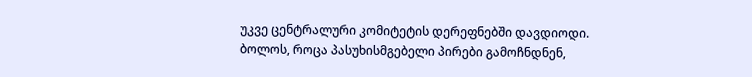უკვე ცენტრალური კომიტეტის დერეფნებში დავდიოდი. ბოლოს, როცა პასუხისმგებელი პირები გამოჩნდნენ,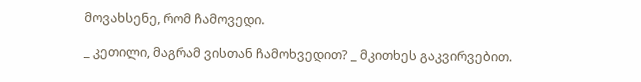მოვახსენე, რომ ჩამოვედი.

_ კეთილი, მაგრამ ვისთან ჩამოხვედით? _ მკითხეს გაკვირვებით.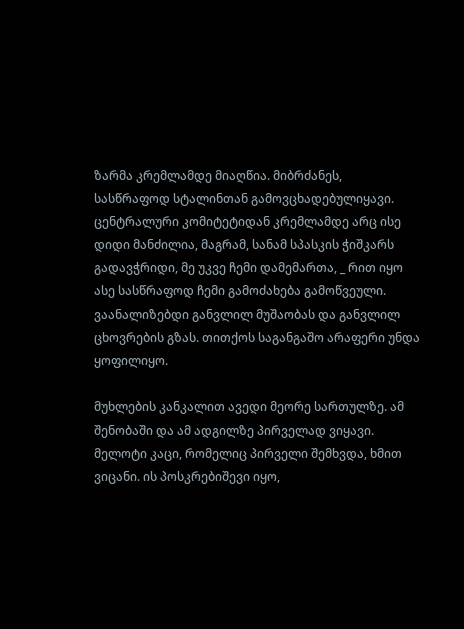ზარმა კრემლამდე მიაღწია. მიბრძანეს, სასწრაფოდ სტალინთან გამოვცხადებულიყავი. ცენტრალური კომიტეტიდან კრემლამდე არც ისე დიდი მანძილია, მაგრამ, სანამ სპასკის ჭიშკარს გადავჭრიდი, მე უკვე ჩემი დამემართა, _ რით იყო ასე სასწრაფოდ ჩემი გამოძახება გამოწვეული. ვაანალიზებდი განვლილ მუშაობას და განვლილ ცხოვრების გზას. თითქოს საგანგაშო არაფერი უნდა ყოფილიყო.

მუხლების კანკალით ავედი მეორე სართულზე. ამ შენობაში და ამ ადგილზე პირველად ვიყავი. მელოტი კაცი, რომელიც პირველი შემხვდა, ხმით ვიცანი. ის პოსკრებიშევი იყო,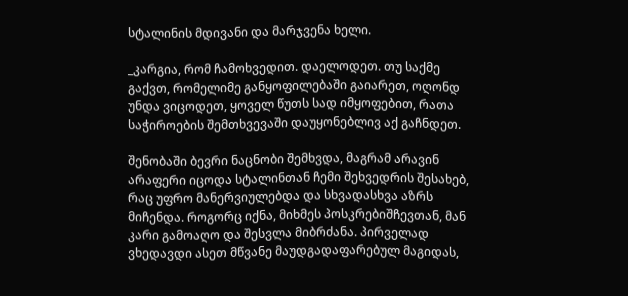სტალინის მდივანი და მარჯვენა ხელი.

_კარგია, რომ ჩამოხვედით. დაელოდეთ. თუ საქმე გაქვთ, რომელიმე განყოფილებაში გაიარეთ, ოღონდ უნდა ვიცოდეთ, ყოველ წუთს სად იმყოფებით, რათა საჭიროების შემთხვევაში დაუყონებლივ აქ გაჩნდეთ.

შენობაში ბევრი ნაცნობი შემხვდა, მაგრამ არავინ არაფერი იცოდა სტალინთან ჩემი შეხვედრის შესახებ, რაც უფრო მანერვიულებდა და სხვადასხვა აზრს მიჩენდა. როგორც იქნა, მიხმეს პოსკრებიშჩევთან, მან კარი გამოაღო და შესვლა მიბრძანა. პირველად ვხედავდი ასეთ მწვანე მაუდგადაფარებულ მაგიდას,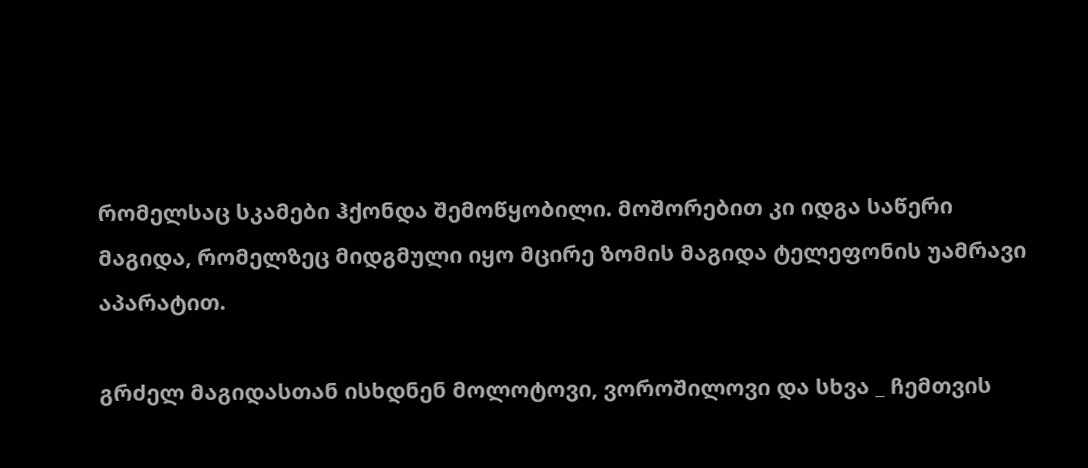რომელსაც სკამები ჰქონდა შემოწყობილი. მოშორებით კი იდგა საწერი მაგიდა, რომელზეც მიდგმული იყო მცირე ზომის მაგიდა ტელეფონის უამრავი აპარატით.

გრძელ მაგიდასთან ისხდნენ მოლოტოვი, ვოროშილოვი და სხვა _ ჩემთვის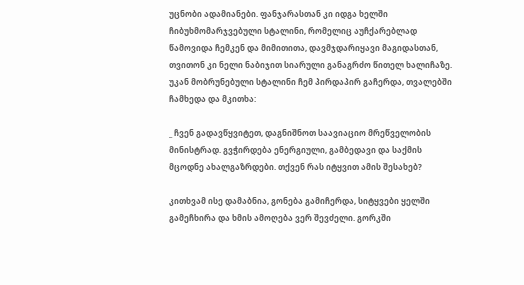უცნობი ადამიანები. ფანჯარასთან კი იდგა ხელში ჩიბუხმომარჯვებული სტალინი, რომელიც აუჩქარებლად წამოვიდა ჩემკენ და მიმითითა, დავმჯდარიყავი მაგიდასთან, თვითონ კი ნელი ნაბიჯით სიარული განაგრძო წითელ ხალიჩაზე. უკან მობრუნებული სტალინი ჩემ პირდაპირ გაჩერდა, თვალებში ჩამხედა და მკითხა:

_ ჩვენ გადავწყვიტეთ, დაგნიშნოთ საავიაციო მრეწველობის მინისტრად. გვჭირდება ენერგიული, გამბედავი და საქმის მცოდნე ახალგაზრდები. თქვენ რას იტყვით ამის შესახებ?

კითხვამ ისე დამაბნია, გონება გამიჩერდა, სიტყვები ყელში გამეჩხირა და ხმის ამოღება ვერ შევძელი. გორკში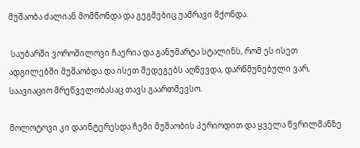მუშაობა ძალიან მომწონდა და გეგმებიც უამრავი მქონდა.

 საუბარში ვოროშილოვი ჩაერია და განუმარტა სტალინს, რომ ეს ისეთ ადგილებში მუშაობდა და ისეთ შედეგებს აღწევდა, დარწმუნებული ვარ, საავიაციო მრეწველობასაც თავს გაართმევსო.

მოლოტოვი კი დაინტერესდა ჩემი მუშაობის პერიოდით და ყველა წვრილმანზე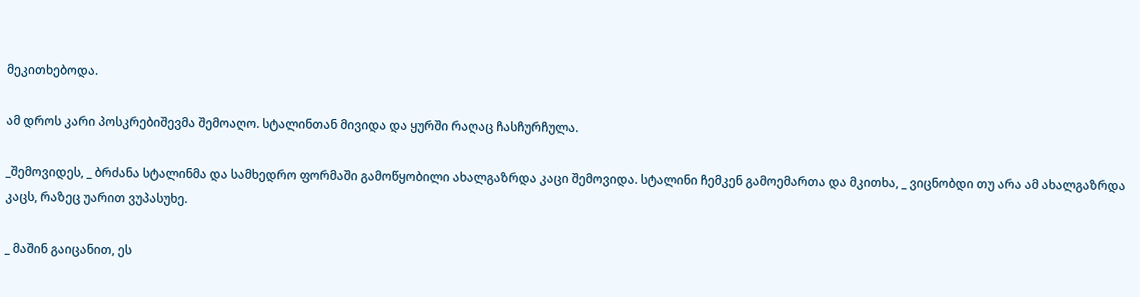მეკითხებოდა.

ამ დროს კარი პოსკრებიშევმა შემოაღო. სტალინთან მივიდა და ყურში რაღაც ჩასჩურჩულა.

_შემოვიდეს, _ ბრძანა სტალინმა და სამხედრო ფორმაში გამოწყობილი ახალგაზრდა კაცი შემოვიდა. სტალინი ჩემკენ გამოემართა და მკითხა, _ ვიცნობდი თუ არა ამ ახალგაზრდა კაცს, რაზეც უარით ვუპასუხე.

_ მაშინ გაიცანით, ეს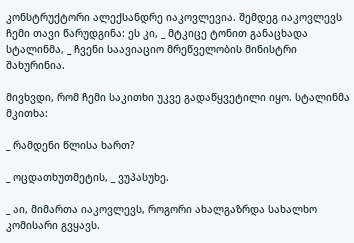კონსტრუქტორი ალექსანდრე იაკოვლევია. შემდეგ იაკოვლევს ჩემი თავი წარუდგინა: ეს კი, _ მტკიცე ტონით განაცხადა სტალინმა, _ ჩვენი საავიაციო მრეწველობის მინისტრი შახურინია.

მივხვდი, რომ ჩემი საკითხი უკვე გადაწყვეტილი იყო. სტალინმა მკითხა:

_ რამდენი წლისა ხართ?

_ ოცდათხუთმეტის, _ ვუპასუხე.

_ აი, მიმართა იაკოვლევს, როგორი ახალგაზრდა სახალხო კომისარი გვყავს.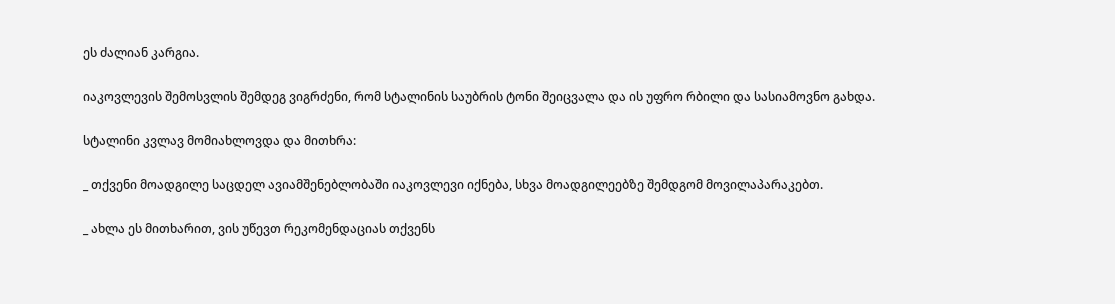ეს ძალიან კარგია.

იაკოვლევის შემოსვლის შემდეგ ვიგრძენი, რომ სტალინის საუბრის ტონი შეიცვალა და ის უფრო რბილი და სასიამოვნო გახდა.

სტალინი კვლავ მომიახლოვდა და მითხრა:

_ თქვენი მოადგილე საცდელ ავიამშენებლობაში იაკოვლევი იქნება, სხვა მოადგილეებზე შემდგომ მოვილაპარაკებთ.

_ ახლა ეს მითხარით, ვის უწევთ რეკომენდაციას თქვენს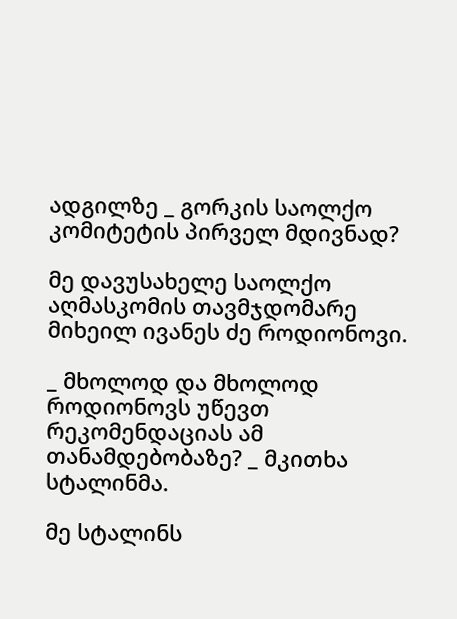ადგილზე _ გორკის საოლქო კომიტეტის პირველ მდივნად?

მე დავუსახელე საოლქო აღმასკომის თავმჯდომარე მიხეილ ივანეს ძე როდიონოვი.

_ მხოლოდ და მხოლოდ როდიონოვს უწევთ რეკომენდაციას ამ თანამდებობაზე? _ მკითხა სტალინმა.

მე სტალინს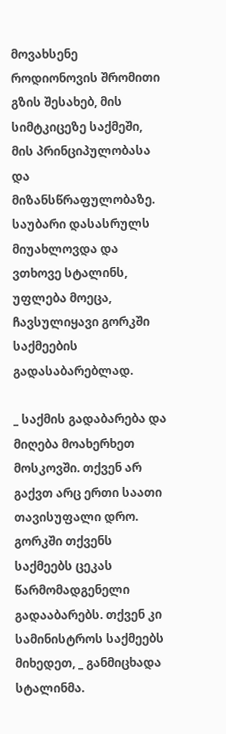მოვახსენე როდიონოვის შრომითი გზის შესახებ, მის სიმტკიცეზე საქმეში, მის პრინციპულობასა და მიზანსწრაფულობაზე. საუბარი დასასრულს მიუახლოვდა და ვთხოვე სტალინს, უფლება მოეცა, ჩავსულიყავი გორკში საქმეების გადასაბარებლად.

_ საქმის გადაბარება და მიღება მოახერხეთ მოსკოვში. თქვენ არ გაქვთ არც ერთი საათი თავისუფალი დრო. გორკში თქვენს საქმეებს ცეკას წარმომადგენელი გადააბარებს. თქვენ კი სამინისტროს საქმეებს მიხედეთ, _ განმიცხადა სტალინმა.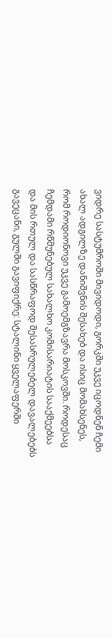ვიდრე სასტუმროში მივიდოდი, გორკში უკვე იცოდნენ ჩემი ახალ ადგილზე დანიშვნის შესახებ და ისიც მომახსენეს, რომ როდიონოვი უკვე გამოემგზავრა მოსკოვში. როდესაც ჩემდამი რწმუნებულ სახალხო კომისარიატის სააქმეებსა და მის რთულ და სასწრაფოდ შესასრულებელ დავალებებს გავეცანი, გულში გავიფიქრე: სტალინი ყველაფერში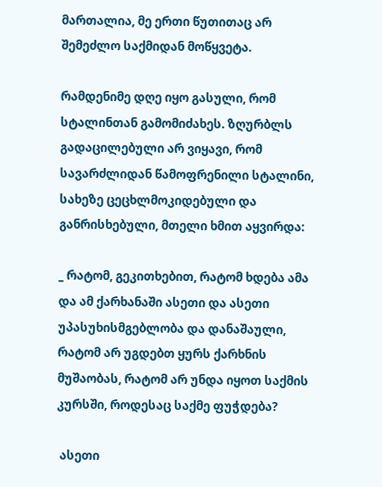მართალია, მე ერთი წუთითაც არ შემეძლო საქმიდან მოწყვეტა.

რამდენიმე დღე იყო გასული, რომ სტალინთან გამომიძახეს. ზღურბლს გადაცილებული არ ვიყავი, რომ სავარძლიდან წამოფრენილი სტალინი, სახეზე ცეცხლმოკიდებული და განრისხებული, მთელი ხმით აყვირდა:

_ რატომ, გეკითხებით, რატომ ხდება ამა და ამ ქარხანაში ასეთი და ასეთი უპასუხისმგებლობა და დანაშაული, რატომ არ უგდებთ ყურს ქარხნის მუშაობას, რატომ არ უნდა იყოთ საქმის კურსში, როდესაც საქმე ფუჭდება?

 ასეთი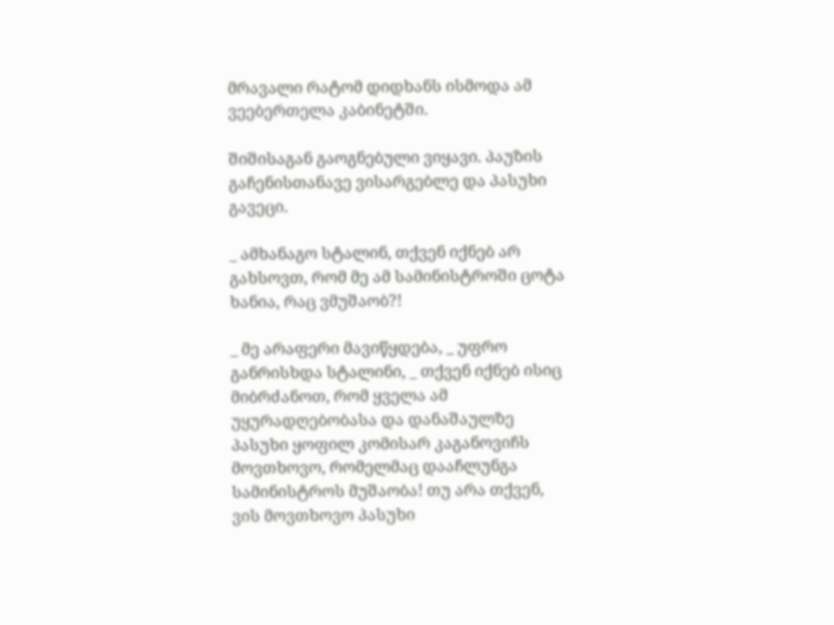მრავალი რატომ დიდხანს ისმოდა ამ ვეებერთელა კაბინეტში.

შიშისაგან გაოგნებული ვიყავი. პაუზის გაჩენისთანავე ვისარგებლე და პასუხი გავეცი.

_ ამხანაგო სტალინ, თქვენ იქნებ არ გახსოვთ, რომ მე ამ სამინისტროში ცოტა ხანია, რაც ვმუშაობ?!

_ მე არაფერი მავიწყდება, _ უფრო განრისხდა სტალინი, _ თქვენ იქნებ ისიც მიბრძანოთ, რომ ყველა ამ უყურადღებობასა და დანაშაულზე პასუხი ყოფილ კომისარ კაგანოვიჩს მოვთხოვო, რომელმაც დააჩლუნგა სამინისტროს მუშაობა! თუ არა თქვენ, ვის მოვთხოვო პასუხი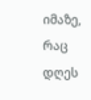იმაზე, რაც დღეს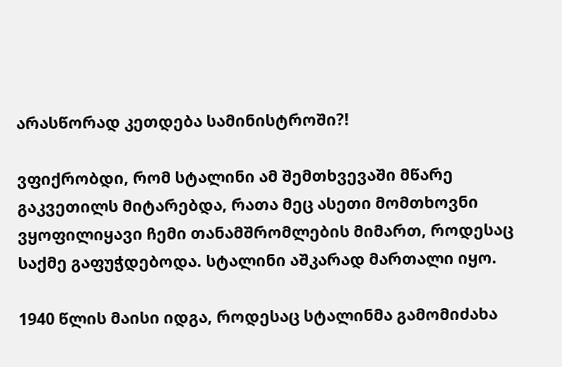არასწორად კეთდება სამინისტროში?!

ვფიქრობდი, რომ სტალინი ამ შემთხვევაში მწარე გაკვეთილს მიტარებდა, რათა მეც ასეთი მომთხოვნი ვყოფილიყავი ჩემი თანამშრომლების მიმართ, როდესაც საქმე გაფუჭდებოდა. სტალინი აშკარად მართალი იყო.

1940 წლის მაისი იდგა, როდესაც სტალინმა გამომიძახა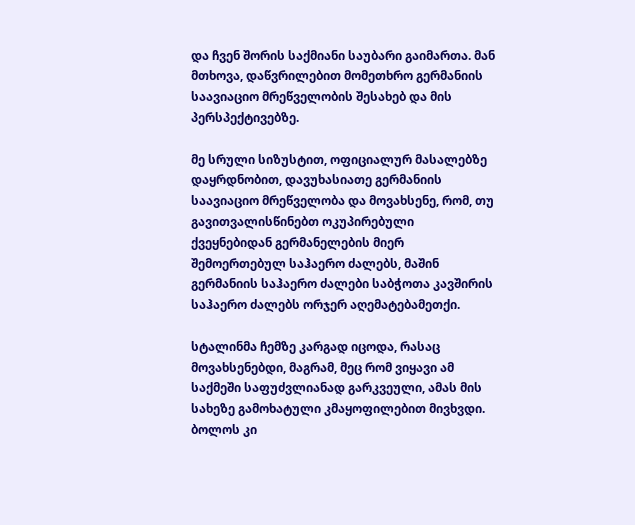და ჩვენ შორის საქმიანი საუბარი გაიმართა. მან მთხოვა, დაწვრილებით მომეთხრო გერმანიის საავიაციო მრეწველობის შესახებ და მის პერსპექტივებზე.

მე სრული სიზუსტით, ოფიციალურ მასალებზე დაყრდნობით, დავუხასიათე გერმანიის საავიაციო მრეწველობა და მოვახსენე, რომ, თუ გავითვალისწინებთ ოკუპირებული ქვეყნებიდან გერმანელების მიერ შემოერთებულ საჰაერო ძალებს, მაშინ გერმანიის საჰაერო ძალები საბჭოთა კავშირის საჰაერო ძალებს ორჯერ აღემატებამეთქი.

სტალინმა ჩემზე კარგად იცოდა, რასაც მოვახსენებდი, მაგრამ, მეც რომ ვიყავი ამ საქმეში საფუძვლიანად გარკვეული, ამას მის სახეზე გამოხატული კმაყოფილებით მივხვდი. ბოლოს კი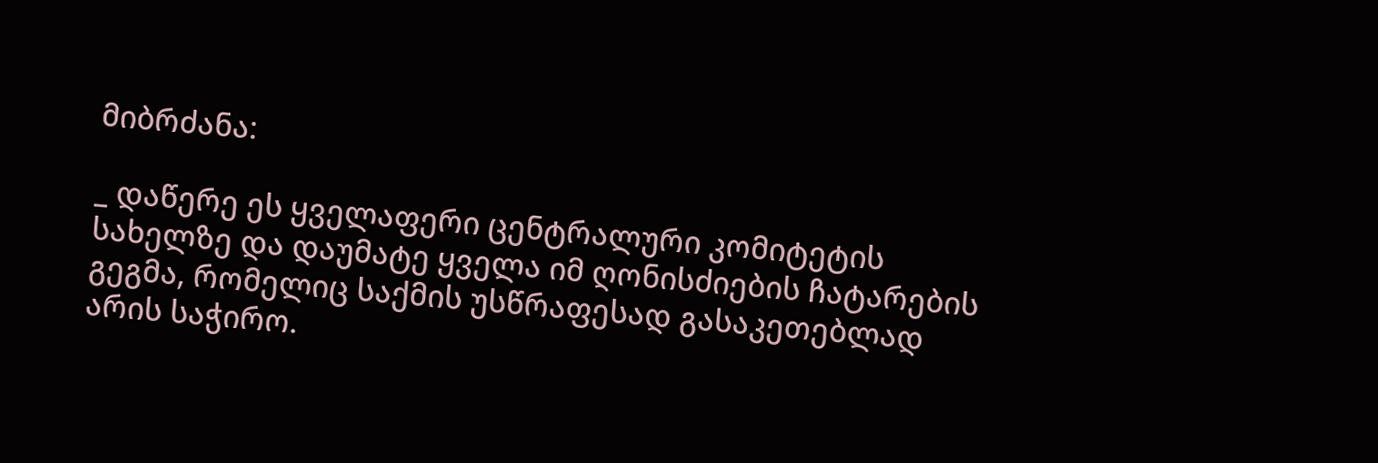მიბრძანა:

_ დაწერე ეს ყველაფერი ცენტრალური კომიტეტის სახელზე და დაუმატე ყველა იმ ღონისძიების ჩატარების გეგმა, რომელიც საქმის უსწრაფესად გასაკეთებლად არის საჭირო.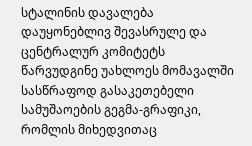სტალინის დავალება დაუყონებლივ შევასრულე და ცენტრალურ კომიტეტს წარვუდგინე უახლოეს მომავალში სასწრაფოდ გასაკეთებელი სამუშაოების გეგმა-გრაფიკი, რომლის მიხედვითაც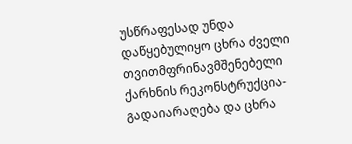უსწრაფესად უნდა დაწყებულიყო ცხრა ძველი თვითმფრინავმშენებელი ქარხნის რეკონსტრუქცია-გადაიარაღება და ცხრა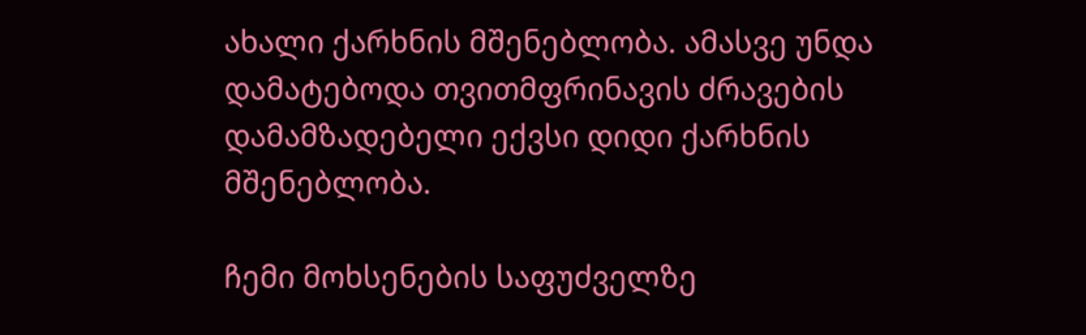ახალი ქარხნის მშენებლობა. ამასვე უნდა დამატებოდა თვითმფრინავის ძრავების დამამზადებელი ექვსი დიდი ქარხნის მშენებლობა.

ჩემი მოხსენების საფუძველზე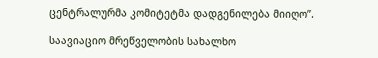ცენტრალურმა კომიტეტმა დადგენილება მიიღო”.

საავიაციო მრეწველობის სახალხო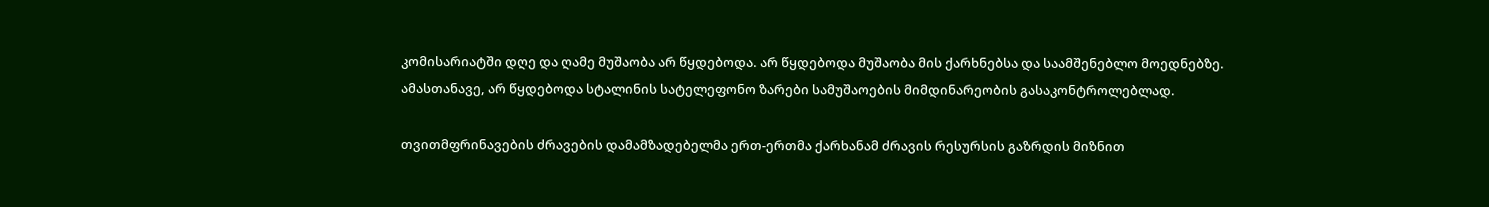კომისარიატში დღე და ღამე მუშაობა არ წყდებოდა. არ წყდებოდა მუშაობა მის ქარხნებსა და საამშენებლო მოედნებზე. ამასთანავე, არ წყდებოდა სტალინის სატელეფონო ზარები სამუშაოების მიმდინარეობის გასაკონტროლებლად.

თვითმფრინავების ძრავების დამამზადებელმა ერთ-ერთმა ქარხანამ ძრავის რესურსის გაზრდის მიზნით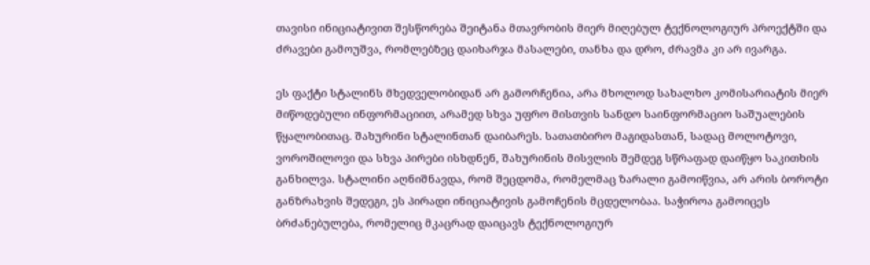თავისი ინიციატივით შესწორება შეიტანა მთავრობის მიერ მიღებულ ტექნოლოგიურ პროექტში და ძრავები გამოუშვა, რომლებზეც დაიხარჯა მასალები, თანხა და დრო, ძრავმა კი არ ივარგა.

ეს ფაქტი სტალინს მხედველობიდან არ გამორჩენია, არა მხოლოდ სახალხო კომისარიატის მიერ მიწოდებული ინფორმაციით, არამედ სხვა უფრო მისთვის სანდო საინფორმაციო საშუალების წყალობითაც. შახურინი სტალინთან დაიბარეს. სათათბირო მაგიდასთან, სადაც მოლოტოვი, ვოროშილოვი და სხვა პირები ისხდნენ, შახურინის მისვლის შემდეგ სწრაფად დაიწყო საკითხის განხილვა. სტალინი აღნიშნავდა, რომ შეცდომა, რომელმაც ზარალი გამოიწვია, არ არის ბოროტი განზრახვის შედეგი, ეს პირადი ინიციატივის გამოჩენის მცდელობაა. საჭიროა გამოიცეს ბრძანებულება, რომელიც მკაცრად დაიცავს ტექნოლოგიურ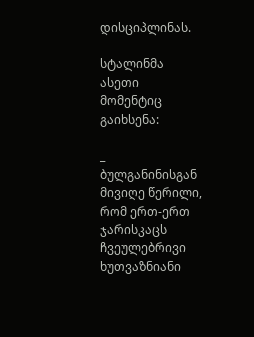დისციპლინას.

სტალინმა ასეთი მომენტიც გაიხსენა:

_ ბულგანინისგან მივიღე წერილი, რომ ერთ-ერთ ჯარისკაცს ჩვეულებრივი ხუთვაზნიანი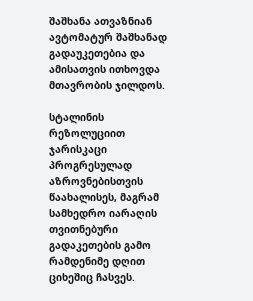შაშხანა ათვაზნიან ავტომატურ შაშხანად გადაუკეთებია და ამისათვის ითხოვდა მთავრობის ჯილდოს.

სტალინის რეზოლუციით ჯარისკაცი პროგრესულად აზროვნებისთვის წაახალისეს, მაგრამ სამხედრო იარაღის თვითნებური გადაკეთების გამო რამდენიმე დღით ციხეშიც ჩასვეს.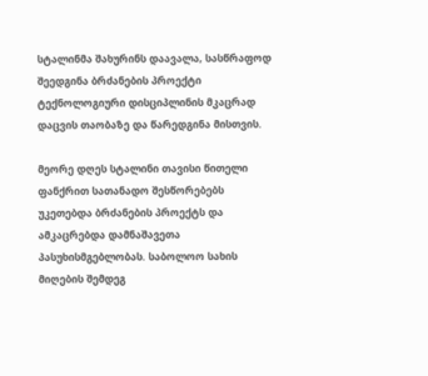სტალინმა შახურინს დაავალა, სასწრაფოდ შეედგინა ბრძანების პროექტი ტექნოლოგიური დისციპლინის მკაცრად დაცვის თაობაზე და წარედგინა მისთვის.

მეორე დღეს სტალინი თავისი წითელი ფანქრით სათანადო შესწორებებს უკეთებდა ბრძანების პროექტს და ამკაცრებდა დამნაშავეთა პასუხისმგებლობას. საბოლოო სახის მიღების შემდეგ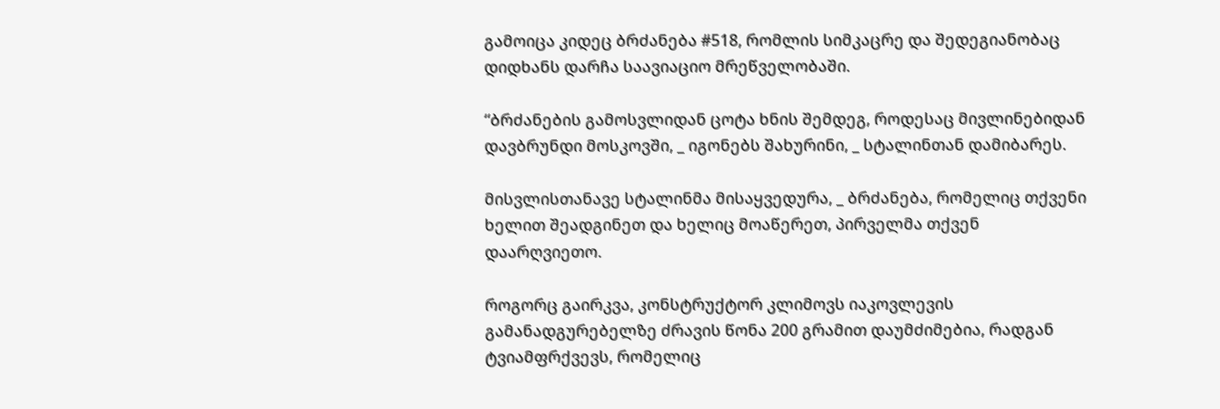გამოიცა კიდეც ბრძანება #518, რომლის სიმკაცრე და შედეგიანობაც დიდხანს დარჩა საავიაციო მრეწველობაში.

“ბრძანების გამოსვლიდან ცოტა ხნის შემდეგ, როდესაც მივლინებიდან დავბრუნდი მოსკოვში, _ იგონებს შახურინი, _ სტალინთან დამიბარეს.

მისვლისთანავე სტალინმა მისაყვედურა, _ ბრძანება, რომელიც თქვენი ხელით შეადგინეთ და ხელიც მოაწერეთ, პირველმა თქვენ დაარღვიეთო.

როგორც გაირკვა, კონსტრუქტორ კლიმოვს იაკოვლევის გამანადგურებელზე ძრავის წონა 200 გრამით დაუმძიმებია, რადგან ტვიამფრქვევს, რომელიც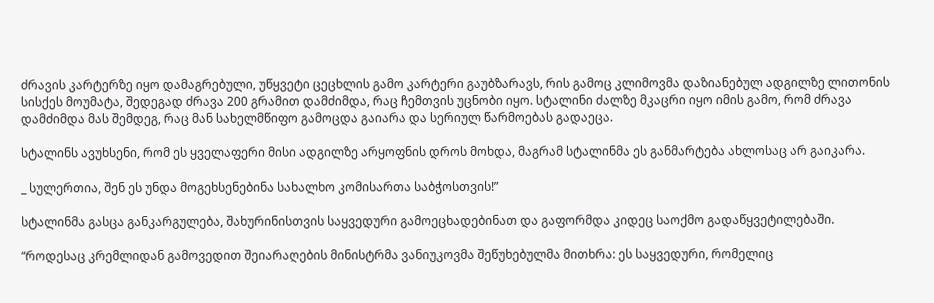ძრავის კარტერზე იყო დამაგრებული, უწყვეტი ცეცხლის გამო კარტერი გაუბზარავს, რის გამოც კლიმოვმა დაზიანებულ ადგილზე ლითონის სისქეს მოუმატა, შედეგად ძრავა 200 გრამით დამძიმდა, რაც ჩემთვის უცნობი იყო. სტალინი ძალზე მკაცრი იყო იმის გამო, რომ ძრავა დამძიმდა მას შემდეგ, რაც მან სახელმწიფო გამოცდა გაიარა და სერიულ წარმოებას გადაეცა.

სტალინს ავუხსენი, რომ ეს ყველაფერი მისი ადგილზე არყოფნის დროს მოხდა, მაგრამ სტალინმა ეს განმარტება ახლოსაც არ გაიკარა.

_ სულერთია, შენ ეს უნდა მოგეხსენებინა სახალხო კომისართა საბჭოსთვის!”

სტალინმა გასცა განკარგულება, შახურინისთვის საყვედური გამოეცხადებინათ და გაფორმდა კიდეც საოქმო გადაწყვეტილებაში.

“როდესაც კრემლიდან გამოვედით შეიარაღების მინისტრმა ვანიუკოვმა შეწუხებულმა მითხრა: ეს საყვედური, რომელიც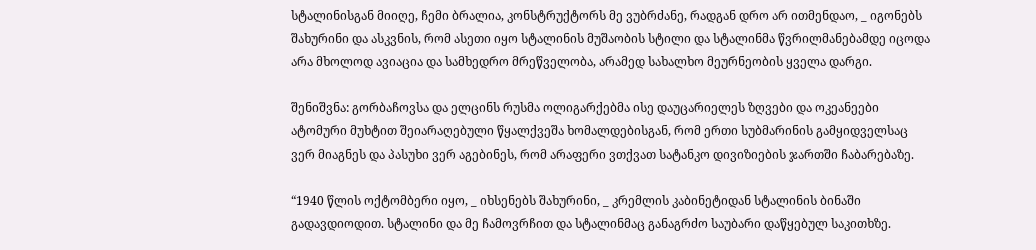სტალინისგან მიიღე, ჩემი ბრალია, კონსტრუქტორს მე ვუბრძანე, რადგან დრო არ ითმენდაო, _ იგონებს შახურინი და ასკვნის, რომ ასეთი იყო სტალინის მუშაობის სტილი და სტალინმა წვრილმანებამდე იცოდა არა მხოლოდ ავიაცია და სამხედრო მრეწველობა, არამედ სახალხო მეურნეობის ყველა დარგი.

შენიშვნა: გორბაჩოვსა და ელცინს რუსმა ოლიგარქებმა ისე დაუცარიელეს ზღვები და ოკეანეები ატომური მუხტით შეიარაღებული წყალქვეშა ხომალდებისგან, რომ ერთი სუბმარინის გამყიდველსაც ვერ მიაგნეს და პასუხი ვერ აგებინეს, რომ არაფერი ვთქვათ სატანკო დივიზიების ჯართში ჩაბარებაზე.

“1940 წლის ოქტომბერი იყო, _ იხსენებს შახურინი, _ კრემლის კაბინეტიდან სტალინის ბინაში გადავდიოდით. სტალინი და მე ჩამოვრჩით და სტალინმაც განაგრძო საუბარი დაწყებულ საკითხზე.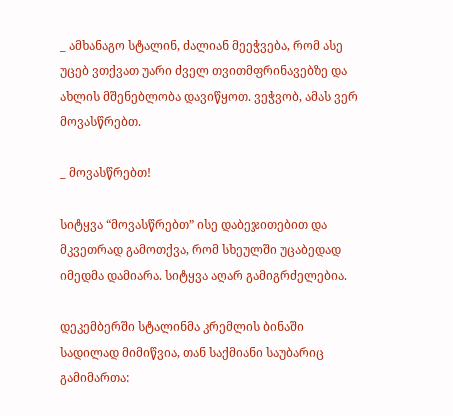_ ამხანაგო სტალინ, ძალიან მეეჭვება, რომ ასე უცებ ვთქვათ უარი ძველ თვითმფრინავებზე და ახლის მშენებლობა დავიწყოთ. ვეჭვობ, ამას ვერ მოვასწრებთ.

_ მოვასწრებთ!

სიტყვა “მოვასწრებთ” ისე დაბეჯითებით და მკვეთრად გამოთქვა, რომ სხეულში უცაბედად იმედმა დამიარა. სიტყვა აღარ გამიგრძელებია.

დეკემბერში სტალინმა კრემლის ბინაში სადილად მიმიწვია, თან საქმიანი საუბარიც გამიმართა: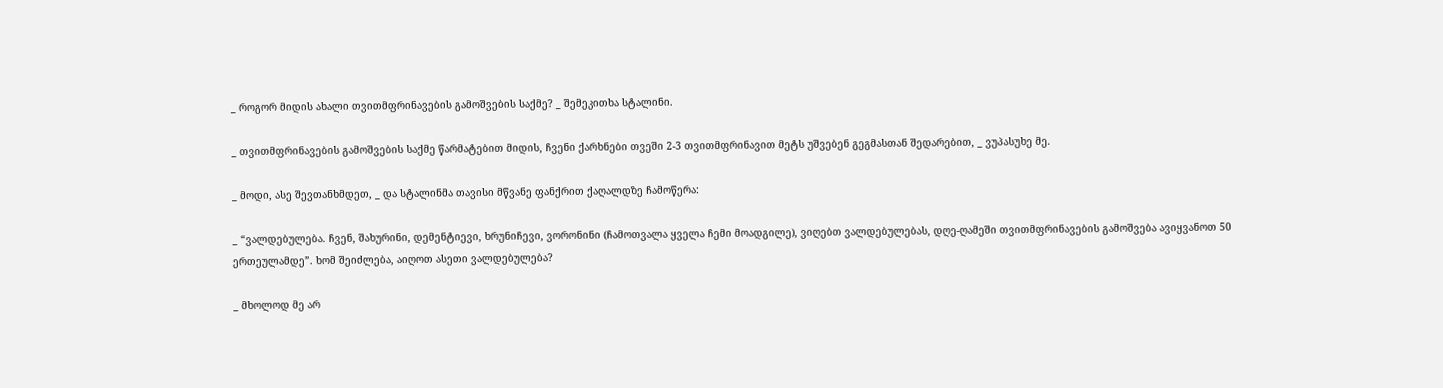_ როგორ მიდის ახალი თვითმფრინავების გამოშვების საქმე? _ შემეკითხა სტალინი.

_ თვითმფრინავების გამოშვების საქმე წარმატებით მიდის, ჩვენი ქარხნები თვეში 2-3 თვითმფრინავით მეტს უშვებენ გეგმასთან შედარებით, _ ვუპასუხე მე.

_ მოდი, ასე შევთანხმდეთ, _ და სტალინმა თავისი მწვანე ფანქრით ქაღალდზე ჩამოწერა:

_ “ვალდებულება. ჩვენ, შახურინი, დემენტიევი, ხრუნიჩევი, ვორონინი (ჩამოთვალა ყველა ჩემი მოადგილე), ვიღებთ ვალდებულებას, დღე-ღამეში თვითმფრინავების გამოშვება ავიყვანოთ 50 ერთეულამდე”. ხომ შეიძლება, აიღოთ ასეთი ვალდებულება?

_ მხოლოდ მე არ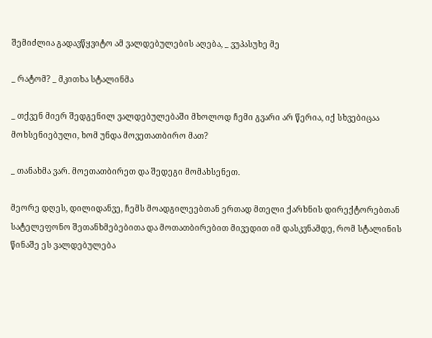შემიძლია გადავწყვიტო ამ ვალდებულების აღება, _ ვუპასუხე მე

_ რატომ? _ მკითხა სტალინმა

_ თქვენ მიერ შედგენილ ვალდებულებაში მხოლოდ ჩემი გვარი არ წერია, იქ სხვებიცაა მოხსენიებული, ხომ უნდა მოვეთათბირო მათ?

_ თანახმა ვარ. მოეთათბირეთ და შედეგი მომახსენეთ.

მეორე დღეს, დილიდანვე, ჩემს მოადგილეებთან ერთად მთელი ქარხნის დირექტორებთან სატელეფონო შეთანხმებებითა და მოთათბირებით მივედით იმ დასკვნამდე, რომ სტალინის წინაშე ეს ვალდებულება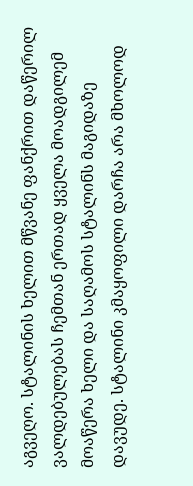აგვეღო. სტალინის ხელით მწვანე ფანქრით დაწერილ ვალდებულებას ჩემთან ერთად ყველა მოადგილემ მოაწერა ხელი და საღამოს სტალინს მაგიდაზე დავუდე. სტალინი კმაყოფილი დარჩა არა მხოლოდ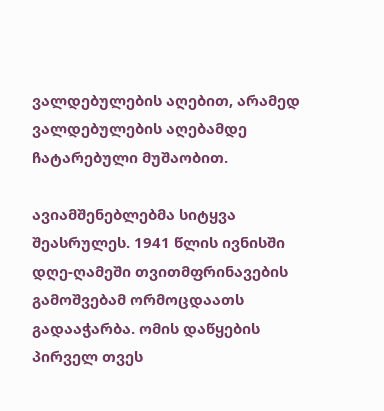ვალდებულების აღებით, არამედ ვალდებულების აღებამდე ჩატარებული მუშაობით.

ავიამშენებლებმა სიტყვა შეასრულეს. 1941 წლის ივნისში დღე-ღამეში თვითმფრინავების გამოშვებამ ორმოცდაათს გადააჭარბა. ომის დაწყების პირველ თვეს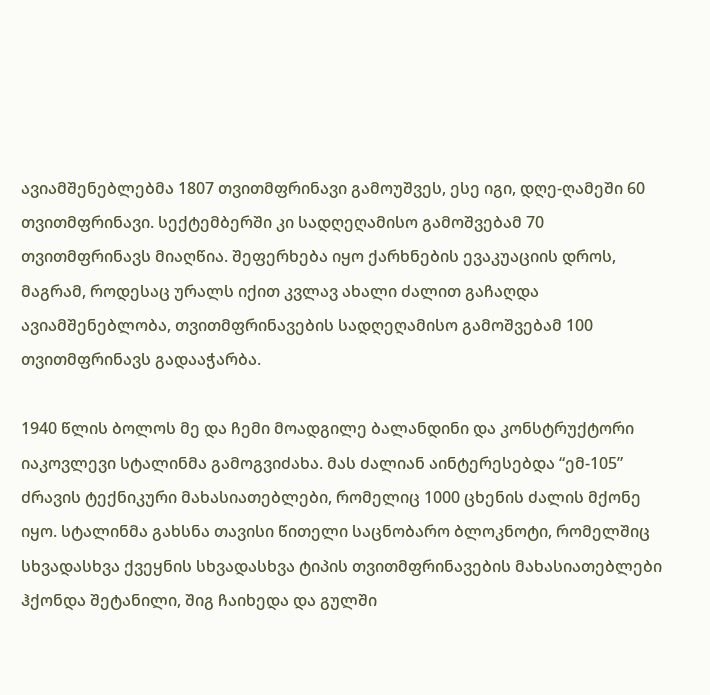ავიამშენებლებმა 1807 თვითმფრინავი გამოუშვეს, ესე იგი, დღე-ღამეში 60 თვითმფრინავი. სექტემბერში კი სადღეღამისო გამოშვებამ 70 თვითმფრინავს მიაღწია. შეფერხება იყო ქარხნების ევაკუაციის დროს, მაგრამ, როდესაც ურალს იქით კვლავ ახალი ძალით გაჩაღდა ავიამშენებლობა, თვითმფრინავების სადღეღამისო გამოშვებამ 100 თვითმფრინავს გადააჭარბა.

1940 წლის ბოლოს მე და ჩემი მოადგილე ბალანდინი და კონსტრუქტორი იაკოვლევი სტალინმა გამოგვიძახა. მას ძალიან აინტერესებდა “ემ-105” ძრავის ტექნიკური მახასიათებლები, რომელიც 1000 ცხენის ძალის მქონე იყო. სტალინმა გახსნა თავისი წითელი საცნობარო ბლოკნოტი, რომელშიც სხვადასხვა ქვეყნის სხვადასხვა ტიპის თვითმფრინავების მახასიათებლები ჰქონდა შეტანილი, შიგ ჩაიხედა და გულში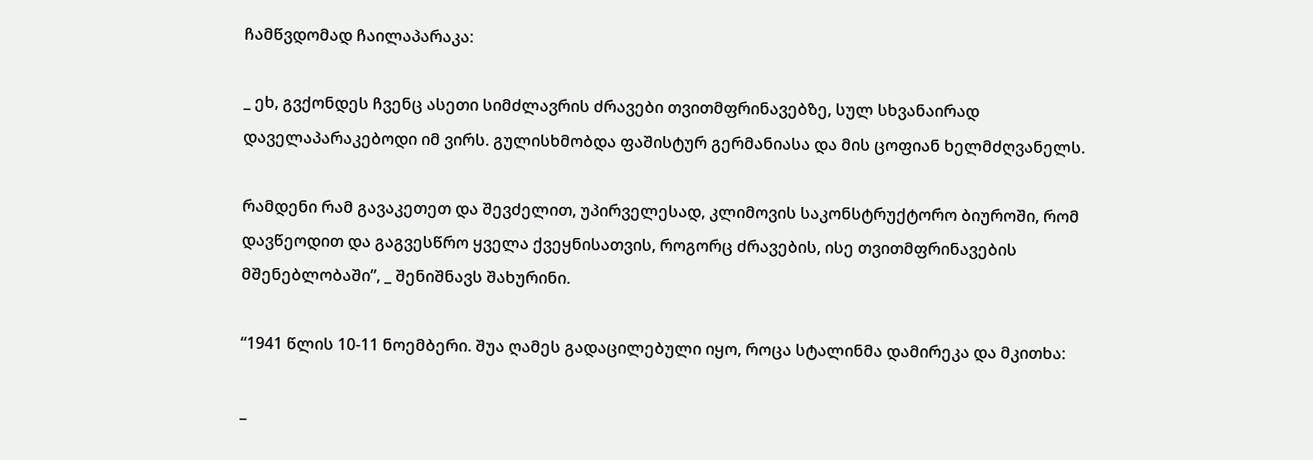ჩამწვდომად ჩაილაპარაკა:

_ ეხ, გვქონდეს ჩვენც ასეთი სიმძლავრის ძრავები თვითმფრინავებზე, სულ სხვანაირად დაველაპარაკებოდი იმ ვირს. გულისხმობდა ფაშისტურ გერმანიასა და მის ცოფიან ხელმძღვანელს.

რამდენი რამ გავაკეთეთ და შევძელით, უპირველესად, კლიმოვის საკონსტრუქტორო ბიუროში, რომ დავწეოდით და გაგვესწრო ყველა ქვეყნისათვის, როგორც ძრავების, ისე თვითმფრინავების მშენებლობაში”, _ შენიშნავს შახურინი.

“1941 წლის 10-11 ნოემბერი. შუა ღამეს გადაცილებული იყო, როცა სტალინმა დამირეკა და მკითხა:

_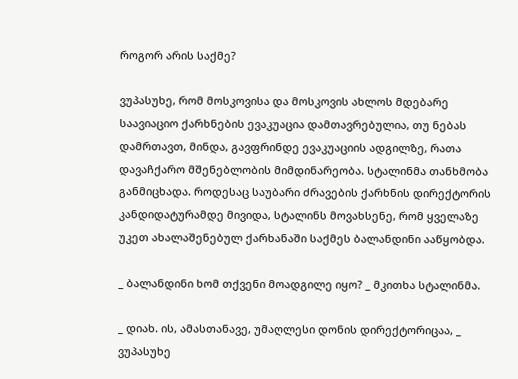როგორ არის საქმე?

ვუპასუხე, რომ მოსკოვისა და მოსკოვის ახლოს მდებარე საავიაციო ქარხნების ევაკუაცია დამთავრებულია, თუ ნებას დამრთავთ, მინდა, გავფრინდე ევაკუაციის ადგილზე, რათა დავაჩქარო მშენებლობის მიმდინარეობა. სტალინმა თანხმობა განმიცხადა. როდესაც საუბარი ძრავების ქარხნის დირექტორის კანდიდატურამდე მივიდა, სტალინს მოვახსენე, რომ ყველაზე უკეთ ახალაშენებულ ქარხანაში საქმეს ბალანდინი ააწყობდა.

_ ბალანდინი ხომ თქვენი მოადგილე იყო? _ მკითხა სტალინმა.

_ დიახ. ის, ამასთანავე, უმაღლესი დონის დირექტორიცაა, _ ვუპასუხე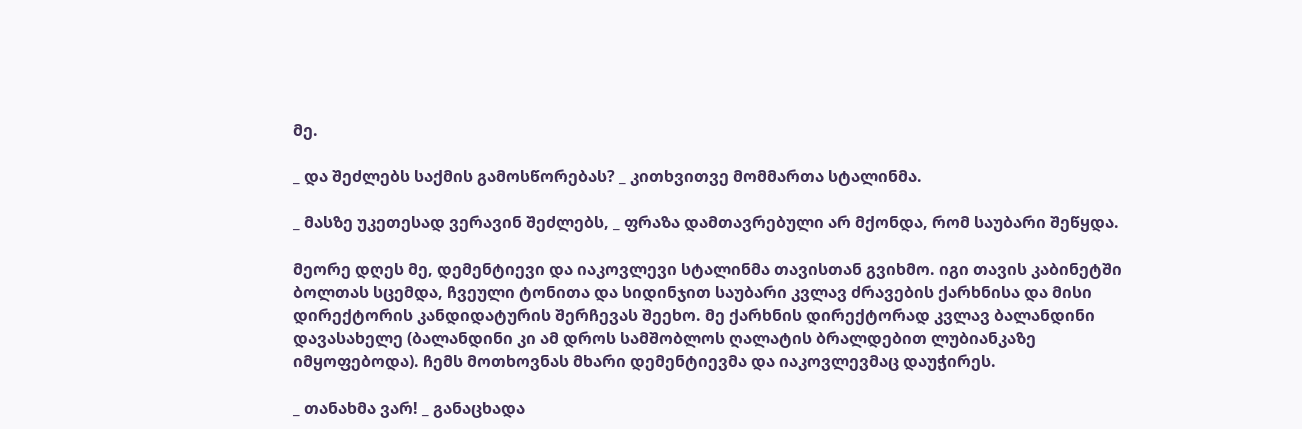მე.

_ და შეძლებს საქმის გამოსწორებას? _ კითხვითვე მომმართა სტალინმა.

_ მასზე უკეთესად ვერავინ შეძლებს, _ ფრაზა დამთავრებული არ მქონდა, რომ საუბარი შეწყდა.

მეორე დღეს მე, დემენტიევი და იაკოვლევი სტალინმა თავისთან გვიხმო. იგი თავის კაბინეტში ბოლთას სცემდა, ჩვეული ტონითა და სიდინჯით საუბარი კვლავ ძრავების ქარხნისა და მისი დირექტორის კანდიდატურის შერჩევას შეეხო. მე ქარხნის დირექტორად კვლავ ბალანდინი დავასახელე (ბალანდინი კი ამ დროს სამშობლოს ღალატის ბრალდებით ლუბიანკაზე იმყოფებოდა). ჩემს მოთხოვნას მხარი დემენტიევმა და იაკოვლევმაც დაუჭირეს.

_ თანახმა ვარ! _ განაცხადა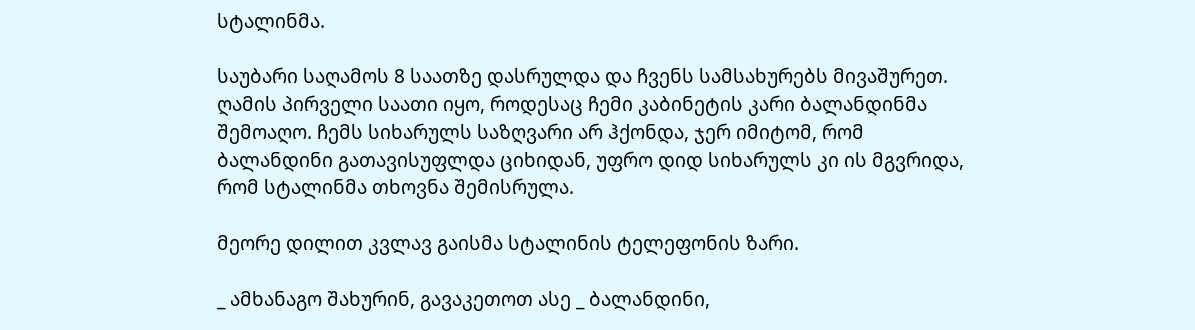სტალინმა.

საუბარი საღამოს 8 საათზე დასრულდა და ჩვენს სამსახურებს მივაშურეთ. ღამის პირველი საათი იყო, როდესაც ჩემი კაბინეტის კარი ბალანდინმა შემოაღო. ჩემს სიხარულს საზღვარი არ ჰქონდა, ჯერ იმიტომ, რომ ბალანდინი გათავისუფლდა ციხიდან, უფრო დიდ სიხარულს კი ის მგვრიდა, რომ სტალინმა თხოვნა შემისრულა.

მეორე დილით კვლავ გაისმა სტალინის ტელეფონის ზარი.

_ ამხანაგო შახურინ, გავაკეთოთ ასე _ ბალანდინი,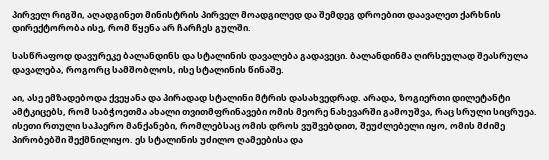პირველ რიგში, აღადგინეთ მინისტრის პირველ მოადგილედ და შემდეგ დროებით დაავალეთ ქარხნის დირექტორობა ისე, რომ წყენა არ ჩარჩეს გულში.

სასწრაფოდ დავურეკე ბალანდინს და სტალინის დავალება გადავეცი. ბალანდინმა ღირსეულად შეასრულა დავალება, როგორც სამშობლოს, ისე სტალინის წინაშე.

აი, ასე ემზადებოდა ქვეყანა და პირადად სტალინი მტრის დასახვედრად. არადა, ზოგიერთი დილეტანტი ამტკიცებს, რომ საბჭოეთმა ახალი თვითმფრინავები ომის მეორე ნახევარში გამოუშვა, რაც სრული სიცრუეა. ისეთი რთული საჰაერო მანქანები, რომლებსაც ომის დროს ვუშვებდით, შეუძლებელი იყო, ომის მძიმე პირობებში შექმნილიყო. ეს სტალინის უძილო ღამეებისა და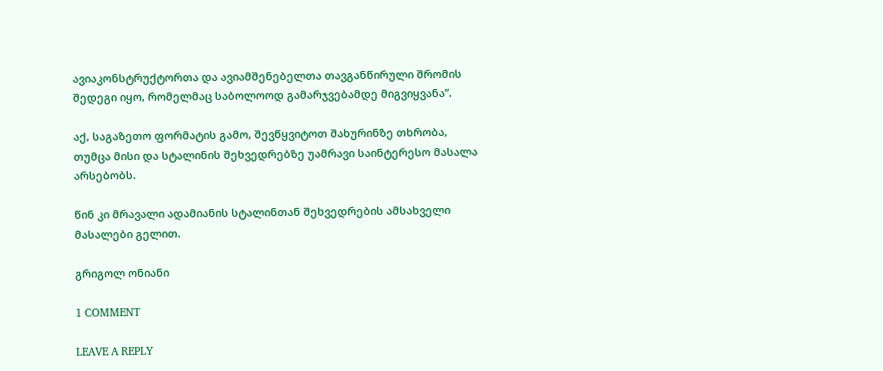ავიაკონსტრუქტორთა და ავიამშენებელთა თავგანწირული შრომის შედეგი იყო, რომელმაც საბოლოოდ გამარჯვებამდე მიგვიყვანა”.

აქ, საგაზეთო ფორმატის გამო, შევწყვიტოთ შახურინზე თხრობა, თუმცა მისი და სტალინის შეხვედრებზე უამრავი საინტერესო მასალა არსებობს.

წინ კი მრავალი ადამიანის სტალინთან შეხვედრების ამსახველი მასალები გელით.

გრიგოლ ონიანი

1 COMMENT

LEAVE A REPLY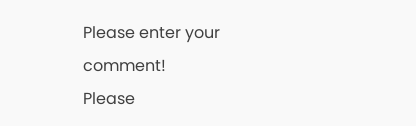Please enter your comment!
Please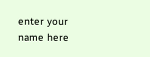enter your name here